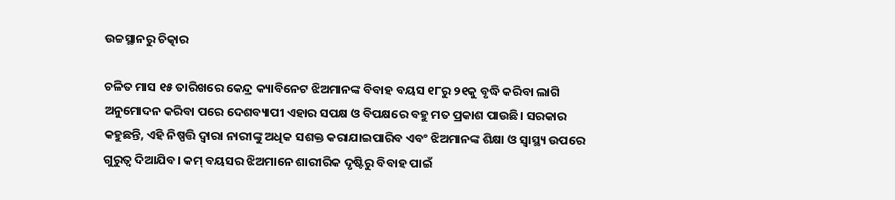ଉଚ୍ଚସ୍ଥାନରୁ ଚିତ୍କାର

ଚଳିତ ମାସ ୧୫ ତାରିଖରେ କେନ୍ଦ୍ର କ୍ୟାବିନେଟ ଝିଅମାନଙ୍କ ବିବାହ ବୟସ ୧୮ରୁ ୨୧କୁ ବୃଦ୍ଧି କରିବା ଲାଗି ଅନୁମୋଦନ କରିବା ପରେ ଦେଶବ୍ୟାପୀ ଏହାର ସପକ୍ଷ ଓ ବିପକ୍ଷରେ ବହୁ ମତ ପ୍ରକାଶ ପାଉଛି। ସରକାର କହୁଛନ୍ତି, ଏହି ନିଷ୍ପତ୍ତି ଦ୍ୱାରା ନାରୀଙ୍କୁ ଅଧିକ ସଶକ୍ତ କରାଯାଇପାରିବ ଏବଂ ଝିଅମାନଙ୍କ ଶିକ୍ଷା ଓ ସ୍ବାସ୍ଥ୍ୟ ଉପରେ ଗୁରୁତ୍ୱ ଦିଆଯିବ। କମ୍‌ ବୟସର ଝିଅମାନେ ଶାରୀରିକ ଦୃଷ୍ଟିରୁ ବିବାହ ପାଇଁ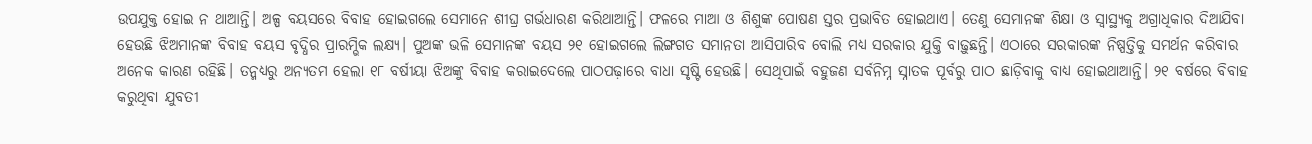ଉପଯୁକ୍ତ ହୋଇ ନ ଥାଆନ୍ତି। ଅଳ୍ପ ବୟସରେ ବିବାହ ହୋଇଗଲେ ସେମାନେ ଶୀଘ୍ର ଗର୍ଭଧାରଣ କରିଥାଆନ୍ତି। ଫଳରେ ମାଆ ଓ ଶିଶୁଙ୍କ ପୋଷଣ ସ୍ତର ପ୍ରଭାବିତ ହୋଇଥାଏ। ତେଣୁ ସେମାନଙ୍କ ଶିକ୍ଷା ଓ ସ୍ବାସ୍ଥ୍ୟକୁ ଅଗ୍ରାଧିକାର ଦିଆଯିବା ହେଉଛି ଝିଅମାନଙ୍କ ବିବାହ ବୟସ ବୃଦ୍ଧିର ପ୍ରାରମ୍ଭିକ ଲକ୍ଷ୍ୟ। ପୁଅଙ୍କ ଭଳି ସେମାନଙ୍କ ବୟସ ୨୧ ହୋଇଗଲେ ଲିଙ୍ଗଗତ ସମାନତା ଆସିପାରିବ ବୋଲି ମଧ୍ୟ ସରକାର ଯୁକ୍ତି ବାଢ଼ୁଛନ୍ତି। ଏଠାରେ ସରକାରଙ୍କ ନିଷ୍ପତ୍ତିକୁ ସମର୍ଥନ କରିବାର ଅନେକ କାରଣ ରହିଛି। ତନ୍ମଧ୍ୟରୁ ଅନ୍ୟତମ ହେଲା ୧୮ ବର୍ଷୀୟା ଝିଅଙ୍କୁ ବିବାହ କରାଇଦେଲେ ପାଠପଢ଼ାରେ ବାଧା ସୃଷ୍ଟି ହେଉଛି। ସେଥିପାଇଁ ବହୁଜଣ ସର୍ବନିମ୍ନ ସ୍ନାତକ ପୂର୍ବରୁ ପାଠ ଛାଡ଼ିବାକୁ ବାଧ୍ୟ ହୋଇଥାଆନ୍ତି। ୨୧ ବର୍ଷରେ ବିବାହ କରୁଥିବା ଯୁବତୀ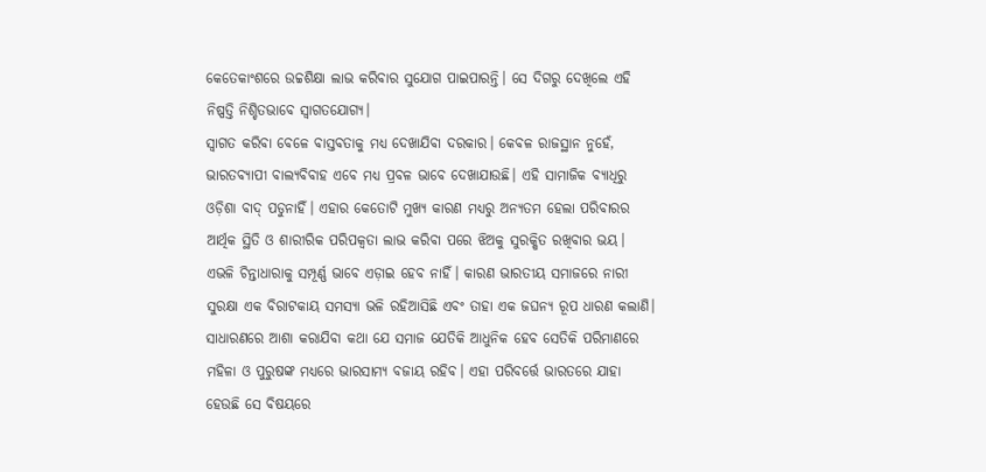କେତେକାଂଶରେ ଉଚ୍ଚଶିକ୍ଷା ଲାଭ କରିବାର ସୁଯୋଗ ପାଇପାରନ୍ତି। ସେ ଦିଗରୁ ଦେଖିଲେ ଏହି ନିଷ୍ପତ୍ତି ନିଶ୍ଚିତଭାବେ ସ୍ବାଗତଯୋଗ୍ୟ।
ସ୍ବାଗତ କରିବା ବେଳେ ବାସ୍ତବତାକୁ ମଧ୍ୟ ଦେଖାଯିବା ଦରକାର। କେବଳ ରାଜସ୍ଥାନ ନୁହେଁ, ଭାରତବ୍ୟାପୀ ବାଲ୍ୟବିବାହ ଏବେ ମଧ୍ୟ ପ୍ରବଳ ଭାବେ ଦେଖାଯାଉଛି। ଏହି ସାମାଜିକ ବ୍ୟାଧିରୁ ଓଡ଼ିଶା ବାଦ୍‌ ପଡୁନାହିଁ। ଏହାର କେତୋଟି ମୁଖ୍ୟ କାରଣ ମଧ୍ୟରୁ ଅନ୍ୟତମ ହେଲା ପରିବାରର ଆର୍ଥିକ ସ୍ଥିତି ଓ ଶାରୀରିକ ପରିପକ୍ୱତା ଲାଭ କରିବା ପରେ ଝିଅକୁ ସୁରକ୍ଷିତ ରଖିବାର ଭୟ। ଏଭଳି ଚିନ୍ତାଧାରାକୁ ସମ୍ପୂର୍ଣ୍ଣ ଭାବେ ଏଡ଼ାଇ ହେବ ନାହିଁ। କାରଣ ଭାରତୀୟ ସମାଜରେ ନାରୀ ସୁରକ୍ଷା ଏକ ବିରାଟକାୟ ସମସ୍ୟା ଭଳି ରହିଆସିଛି ଏବଂ ତାହା ଏକ ଜଘନ୍ୟ ରୂପ ଧାରଣ କଲାଣି। ସାଧାରଣରେ ଆଶା କରାଯିବା କଥା ଯେ ସମାଜ ଯେତିକି ଆଧୁନିକ ହେବ ସେତିକି ପରିମାଣରେ ମହିଳା ଓ ପୁରୁଷଙ୍କ ମଧ୍ୟରେ ଭାରସାମ୍ୟ ବଜାୟ ରହିବ। ଏହା ପରିବର୍ତ୍ତେ ଭାରତରେ ଯାହା ହେଉଛି ସେ ବିଷୟରେ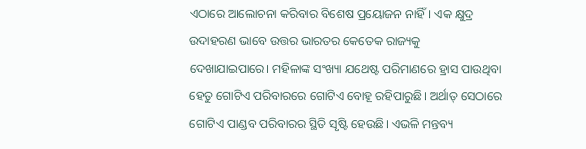ଏଠାରେ ଆଲୋଚନା କରିବାର ବିଶେଷ ପ୍ରୟୋଜନ ନାହିଁ। ଏକ କ୍ଷୁଦ୍ର ଉଦାହରଣ ଭାବେ ଉତ୍ତର ଭାରତର କେତେକ ରାଜ୍ୟକୁ ଦେଖାଯାଇପାରେ। ମହିଳାଙ୍କ ସଂଖ୍ୟା ଯଥେଷ୍ଟ ପରିମାଣରେ ହ୍ରାସ ପାଉଥିବା ହେତୁ ଗୋଟିଏ ପରିବାରରେ ଗୋଟିଏ ବୋହୂ ରହିପାରୁଛି। ଅର୍ଥାତ୍‌ ସେଠାରେ ଗୋଟିଏ ପାଣ୍ଡବ ପରିବାରର ସ୍ଥିତି ସୃଷ୍ଟି ହେଉଛି। ଏଭଳି ମନ୍ତବ୍ୟ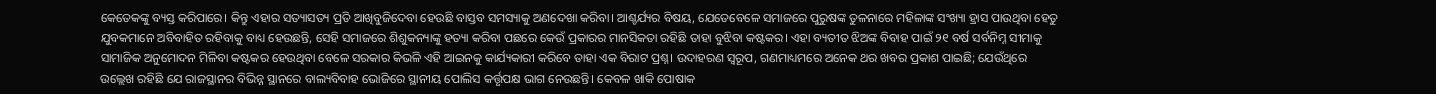କେତେକଙ୍କୁ ବ୍ୟସ୍ତ କରିପାରେ। କିନ୍ତୁ ଏହାର ସତ୍ୟାସତ୍ୟ ପ୍ରତି ଆଖିବୁଜିଦେବା ହେଉଛି ବାସ୍ତବ ସମସ୍ୟାକୁ ଅଣଦେଖା କରିବା। ଆଶ୍ଚର୍ଯ୍ୟର ବିଷୟ, ଯେତେବେଳେ ସମାଜରେ ପୁରୁଷଙ୍କ ତୁଳନାରେ ମହିଳାଙ୍କ ସଂଖ୍ୟା ହ୍ରାସ ପାଉଥିବା ହେତୁ ଯୁବକମାନେ ଅବିବାହିତ ରହିବାକୁ ବାଧ୍ୟ ହେଉଛନ୍ତି, ସେହି ସମାଜରେ ଶିଶୁକନ୍ୟାଙ୍କୁ ହତ୍ୟା କରିବା ପଛରେ କେଉଁ ପ୍ରକାରର ମାନସିକତା ରହିଛି ତାହା ବୁଝିବା କଷ୍ଟକର। ଏହା ବ୍ୟତୀତ ଝିଅଙ୍କ ବିବାହ ପାଇଁ ୨୧ ବର୍ଷ ସର୍ବନିମ୍ନ ସୀମାକୁ ସାମାଜିକ ଅନୁମୋଦନ ମିଳିବା କଷ୍ଟକର ହେଉଥିବା ବେଳେ ସରକାର କିଭଳି ଏହି ଆଇନକୁ କାର୍ଯ୍ୟକାରୀ କରିବେ ତାହା ଏକ ବିରାଟ ପ୍ରଶ୍ନ। ଉଦାହରଣ ସ୍ବରୂପ, ଗଣମାଧ୍ୟମରେ ଅନେକ ଥର ଖବର ପ୍ରକାଶ ପାଇଛି; ଯେଉଁଥିରେ ଉଲ୍ଲେଖ ରହିଛି ଯେ ରାଜସ୍ଥାନର ବିଭିନ୍ନ ସ୍ଥାନରେ ବାଲ୍ୟବିବାହ ଭୋଜିରେ ସ୍ଥାନୀୟ ପୋଲିସ କର୍ତ୍ତୃପକ୍ଷ ଭାଗ ନେଉଛନ୍ତି। କେବଳ ଖାକି ପୋଷାକ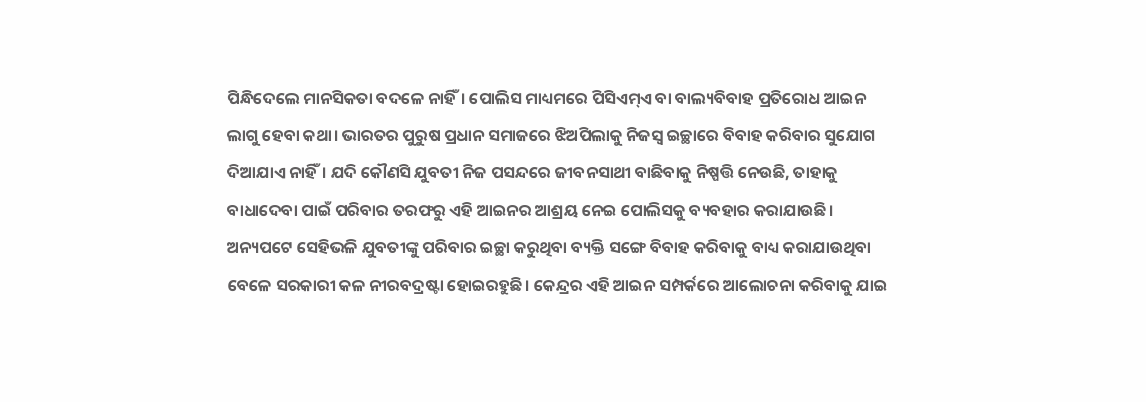ପିନ୍ଧିଦେଲେ ମାନସିକତା ବଦଳେ ନାହିଁ। ପୋଲିସ ମାଧ୍ୟମରେ ପିସିଏମ୍‌ଏ ବା ବାଲ୍ୟବିବାହ ପ୍ରତିରୋଧ ଆଇନ ଲାଗୁ ହେବା କଥା। ଭାରତର ପୁରୁଷ ପ୍ରଧାନ ସମାଜରେ ଝିଅପିଲାକୁ ନିଜସ୍ବ ଇଚ୍ଛାରେ ବିବାହ କରିବାର ସୁଯୋଗ ଦିଆଯାଏ ନାହିଁ। ଯଦି କୌଣସି ଯୁବତୀ ନିଜ ପସନ୍ଦରେ ଜୀବନସାଥୀ ବାଛିବାକୁ ନିଷ୍ପତ୍ତି ନେଉଛି, ତାହାକୁ ବାଧାଦେବା ପାଇଁ ପରିବାର ତରଫରୁ ଏହି ଆଇନର ଆଶ୍ରୟ ନେଇ ପୋଲିସକୁ ବ୍ୟବହାର କରାଯାଉଛି। ଅନ୍ୟପଟେ ସେହିଭଳି ଯୁବତୀଙ୍କୁ ପରିବାର ଇଚ୍ଛା କରୁଥିବା ବ୍ୟକ୍ତି ସଙ୍ଗେ ବିବାହ କରିବାକୁ ବାଧ୍ୟ କରାଯାଉଥିବା ବେଳେ ସରକାରୀ କଳ ନୀରବଦ୍ରଷ୍ଟା ହୋଇରହୁଛି। କେନ୍ଦ୍ରର ଏହି ଆଇନ ସମ୍ପର୍କରେ ଆଲୋଚନା କରିବାକୁ ଯାଇ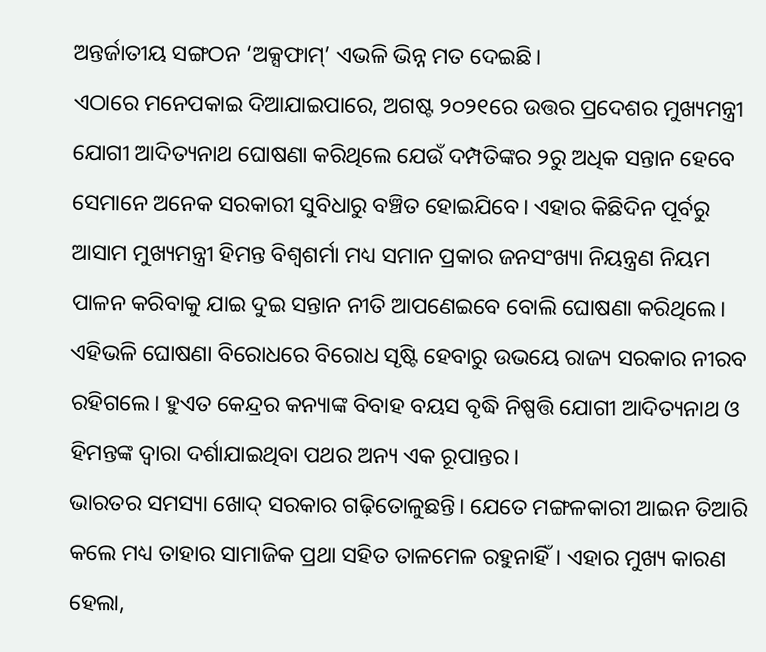ଅନ୍ତର୍ଜାତୀୟ ସଙ୍ଗଠନ ‘ଅକ୍ସଫାମ୍‌’ ଏଭଳି ଭିନ୍ନ ମତ ଦେଇଛି।
ଏଠାରେ ମନେପକାଇ ଦିଆଯାଇପାରେ, ଅଗଷ୍ଟ ୨୦୨୧ରେ ଉତ୍ତର ପ୍ରଦେଶର ମୁଖ୍ୟମନ୍ତ୍ରୀ ଯୋଗୀ ଆଦିତ୍ୟନାଥ ଘୋଷଣା କରିଥିଲେ ଯେଉଁ ଦମ୍ପତିଙ୍କର ୨ରୁ ଅଧିକ ସନ୍ତାନ ହେବେ ସେମାନେ ଅନେକ ସରକାରୀ ସୁବିଧାରୁ ବଞ୍ଚିତ ହୋଇଯିବେ। ଏହାର କିଛିଦିନ ପୂର୍ବରୁ ଆସାମ ମୁଖ୍ୟମନ୍ତ୍ରୀ ହିମନ୍ତ ବିଶ୍ୱଶର୍ମା ମଧ୍ୟ ସମାନ ପ୍ରକାର ଜନସଂଖ୍ୟା ନିୟନ୍ତ୍ରଣ ନିୟମ ପାଳନ କରିବାକୁ ଯାଇ ଦୁଇ ସନ୍ତାନ ନୀତି ଆପଣେଇବେ ବୋଲି ଘୋଷଣା କରିଥିଲେ। ଏହିଭଳି ଘୋଷଣା ବିରୋଧରେ ବିରୋଧ ସୃଷ୍ଟି ହେବାରୁ ଉଭୟେ ରାଜ୍ୟ ସରକାର ନୀରବ ରହିଗଲେ। ହୁଏତ କେନ୍ଦ୍ରର କନ୍ୟାଙ୍କ ବିବାହ ବୟସ ବୃଦ୍ଧି ନିଷ୍ପତ୍ତି ଯୋଗୀ ଆଦିତ୍ୟନାଥ ଓ ହିମନ୍ତଙ୍କ ଦ୍ୱାରା ଦର୍ଶାଯାଇଥିବା ପଥର ଅନ୍ୟ ଏକ ରୂପାନ୍ତର।
ଭାରତର ସମସ୍ୟା ଖୋଦ୍‌ ସରକାର ଗଢ଼ିତୋଳୁଛନ୍ତି। ଯେତେ ମଙ୍ଗଳକାରୀ ଆଇନ ତିଆରି କଲେ ମଧ୍ୟ ତାହାର ସାମାଜିକ ପ୍ରଥା ସହିତ ତାଳମେଳ ରହୁନାହିଁ। ଏହାର ମୁଖ୍ୟ କାରଣ ହେଲା,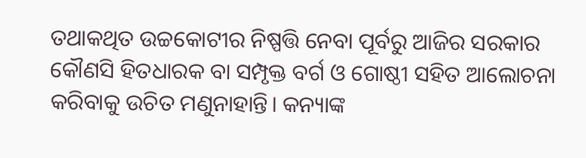ତଥାକଥିତ ଉଚ୍ଚକୋଟୀର ନିଷ୍ପତ୍ତି ନେବା ପୂର୍ବରୁ ଆଜିର ସରକାର କୌଣସି ହିତଧାରକ ବା ସମ୍ପୃକ୍ତ ବର୍ଗ ଓ ଗୋଷ୍ଠୀ ସହିତ ଆଲୋଚନା କରିବାକୁ ଉଚିତ ମଣୁନାହାନ୍ତି। କନ୍ୟାଙ୍କ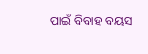ପାଇଁ ବିବାହ ବୟସ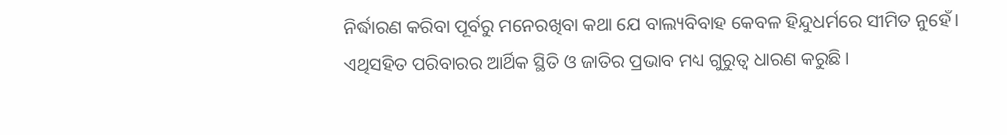ନିର୍ଦ୍ଧାରଣ କରିବା ପୂର୍ବରୁ ମନେରଖିବା କଥା ଯେ ବାଲ୍ୟବିବାହ କେବଳ ହିନ୍ଦୁଧର୍ମରେ ସୀମିତ ନୁହେଁ। ଏଥିସହିତ ପରିବାରର ଆର୍ଥିକ ସ୍ଥିତି ଓ ଜାତିର ପ୍ରଭାବ ମଧ୍ୟ ଗୁରୁତ୍ୱ ଧାରଣ କରୁଛି।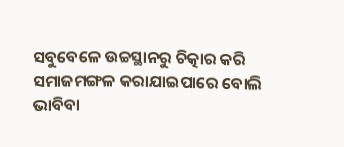ସବୁବେଳେ ଉଚ୍ଚସ୍ଥାନରୁ ଚିତ୍କାର କରି ସମାଜମଙ୍ଗଳ କରାଯାଇପାରେ ବୋଲି ଭାବିବା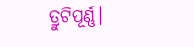ତ୍ରୁଟିପୂର୍ଣ୍ଣ।